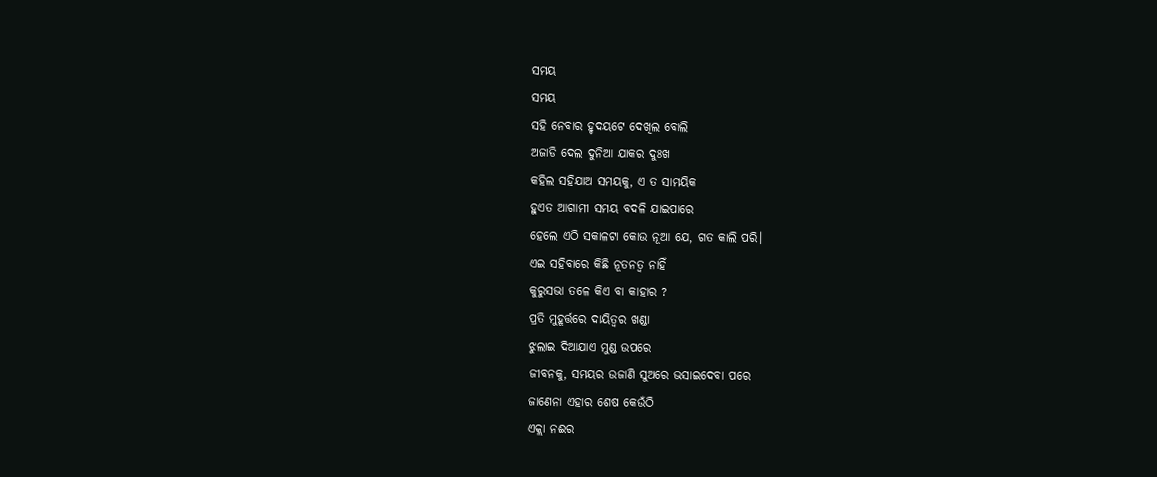ସମୟ
ସମୟ
ସହି ନେବାର ହୃଦୟଟେ ଦେଖିଲ ବୋଲି
ଅଜାଡି ଦେଲ ଦୁନିଆ ଯାକର ଦୁଃଖ
କହିଲ ସହିଯାଅ ସମୟକୁ, ଏ ତ ସାମୟିକ
ହୁଏତ ଆଗାମୀ ସମୟ ବଦଳି ଯାଇପାରେ
ହେଲେ ଏଠି ସକାଳଟା କୋଉ ନୂଆ ଯେ, ଗତ କାଲି ପରି।
ଏଇ ସହିବାରେ କିଛି ନୂତନତ୍ବ ନାହିଁ
କୁରୁସଭା ତଳେ କିଏ ବା କାହାର ?
ପ୍ରତି ମୁହୂର୍ତ୍ତରେ ଦାୟିତ୍ଵର ଖଣ୍ଡା
ଝୁଲାଇ ଦିଆଯାଏ ମୁଣ୍ଡ ଉପରେ
ଜୀବନକୁ, ସମୟର ଉଜାଣି ସୁଅରେ ଭସାଇଦେବା ପରେ
ଜାଣେନା ଏହାର ଶେଷ କେଉଁଠି
ଏକ୍ଲା ନଈର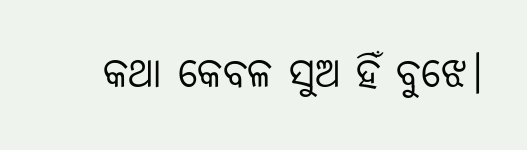କଥା କେବଳ ସୁଅ ହିଁ ବୁଝେ।